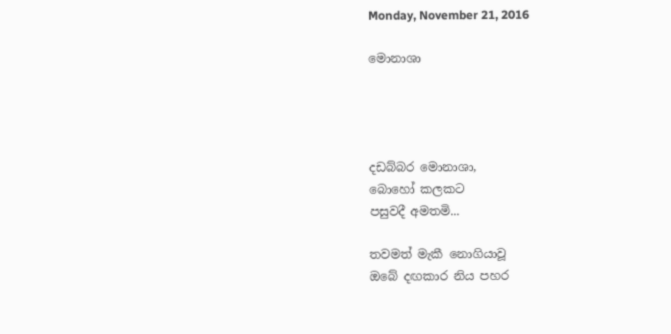Monday, November 21, 2016

මොනාශා




දඩබ්බර මොනාශා,
බොහෝ කලකට
පසුවදී අමතමි...

තවමත් මැකී නොගියාවූ
ඔබේ දඟකාර නිය පහර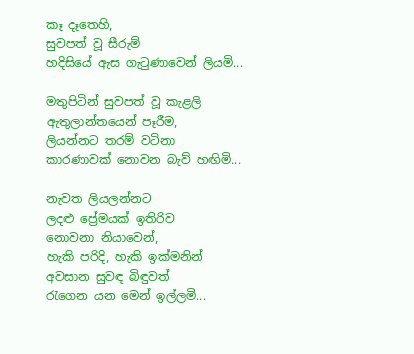කෑ දෑතෙහි,
සුවපත් වූ සීරුම්
හදිසියේ ඇස ගැටුණාවෙන් ලියමි...

මතුපිටින් සුවපත් වූ කැළලි
ඇතුලාන්තයෙන් පෑරීම,
ලියන්නට තරම් වටිනා
කාරණාවක් නොවන බැව් හඟිමි...

නැවත ලියලන්නට
ලදළු ප්‍රේමයක් ඉතිරිව
නොවනා නියාවෙන්,
හැකි පරිදි, හැකි ඉක්මනින්
අවසාන සුවඳ බිඳුවත්
රැගෙන යන මෙන් ඉල්ලමි...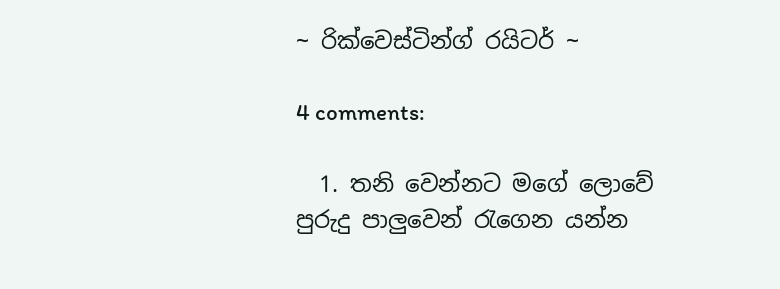~ රික්වෙස්ටින්ග් රයිටර් ~

4 comments:

  1. තනි වෙන්නට මගේ ලොවේ පුරුදු පාලුවෙන් රැගෙන යන්න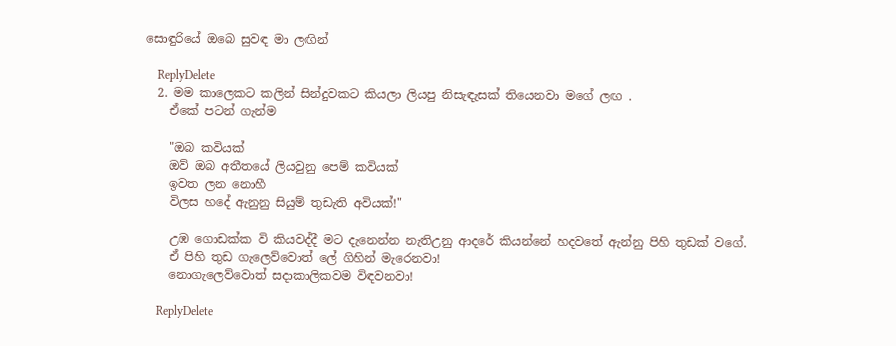සොඳුරියේ ඔබෙ සුවඳ මා ලඟින්

    ReplyDelete
  2. මම කාලෙකට කලින් සින්දුවකට කියලා ලියපු නිසැඳැසක් තියෙනවා මගේ ලඟ .
    ඒකේ පටන් ගැන්ම

    "ඔබ කවියක්
    ඔව් ඔබ අතීතයේ ලියවුනු පෙම් කවියක්
    ඉවත ලන නොහී
    විලස හදේ ඇනුනු සියුම් තුඩැති අවියක්!"

    උඹ ගොඩක්ක වි කියවද්දී මට දැනෙන්න නැතිඋනු ආදරේ කියන්නේ හදවතේ ඇන්නු පිහි තුඩක් වගේ.
    ඒ පිහි තුඩ ගැලෙව්වොත් ලේ ගිහින් මැරෙනවා!
    නොගැලෙව්වොත් සදාකාලිකවම විඳවනවා!

    ReplyDelete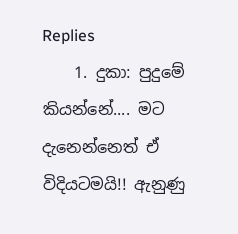Replies
    1. දුකා: පුදුමේ කියන්නේ.... මට දැනෙන්නෙත් ඒ විදියටමයි!! ඇනුණු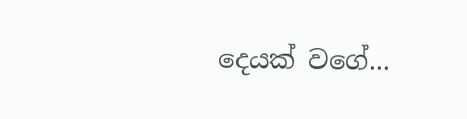දෙයක් වගේ...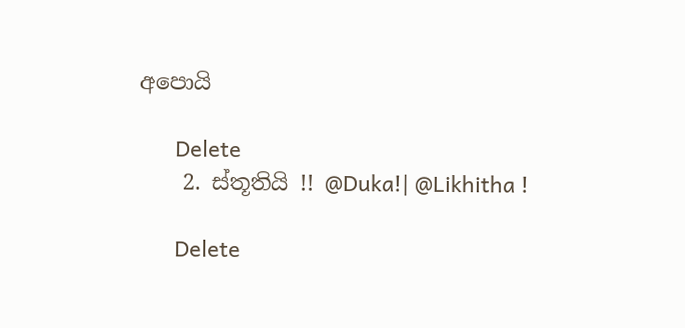අපොයි

      Delete
    2. ස්තූතියි !! @Duka!| @Likhitha !

      Delete